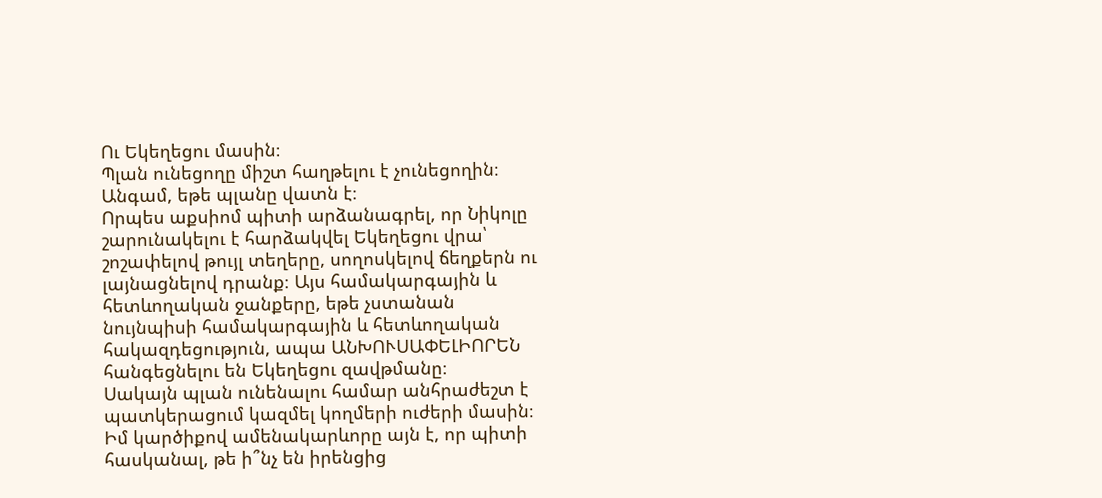Ու Եկեղեցու մասին։
Պլան ունեցողը միշտ հաղթելու է չունեցողին։ Անգամ, եթե պլանը վատն է։
Որպես աքսիոմ պիտի արձանագրել, որ Նիկոլը շարունակելու է հարձակվել Եկեղեցու վրա՝ շոշափելով թույլ տեղերը, սողոսկելով ճեղքերն ու լայնացնելով դրանք։ Այս համակարգային և հետևողական ջանքերը, եթե չստանան նույնպիսի համակարգային և հետևողական հակազդեցություն, ապա ԱՆԽՈՒՍԱՓԵԼԻՈՐԵՆ հանգեցնելու են Եկեղեցու զավթմանը։
Սակայն պլան ունենալու համար անհրաժեշտ է պատկերացում կազմել կողմերի ուժերի մասին։ Իմ կարծիքով ամենակարևորը այն է, որ պիտի հասկանալ, թե ի՞նչ են իրենցից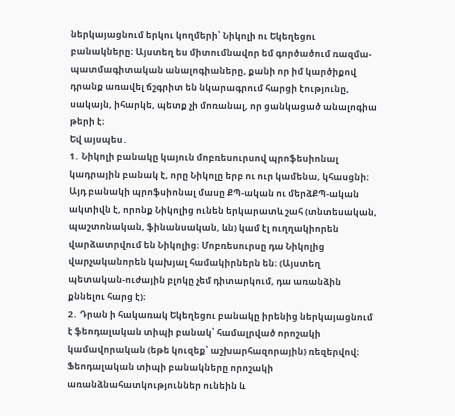ներկայացնում երկու կողմերի՝ Նիկոլի ու Եկեղեցու բանակները։ Այստեղ ես միտումնավոր եմ գործածում ռազմա-պատմագիտական անալոգիաները, քանի որ իմ կարծիքով դրանք առավել ճշգրիտ են նկարագրում հարցի էությունը, սակայն, իհարկե, պետք չի մոռանալ, որ ցանկացած անալոգիա թերի է։
Եվ այսպես․
1․ Նիկոլի բանակը կայուն մոբռեսուրսով պրոֆեսիոնալ կադրային բանակ է, որը Նիկոլը երբ ու ուր կամենա, կհասցնի։ Այդ բանակի պրոֆսիոնալ մասը ՔՊ-ական ու մերձՔՊ-ական ակտիվն է, որոնք Նիկոլից ունեն երկարատև շահ (տնտեսական, պաշտոնական, ֆինանսական, ևն) կամ էլ ուղղակիորեն վարձատրվում են Նիկոլից։ Մոբռեսուրսը դա Նիկոլից վարչականորեն կախյալ համակիրներն են։ (Այստեղ պետական-ուժային բլոկը չեմ դիտարկում, դա առանձին քննելու հարց է)։
2․ Դրան ի հակառակ Եկեղեցու բանակը իրենից ներկայացնում է ֆեոդալական տիպի բանակ՝ համալրված որոշակի կամավորական (եթե կուզեք՝ աշխարհազորային) ռեզերվով։ Ֆեոդալական տիպի բանակները որոշակի առանձնահատկություններ ունեին և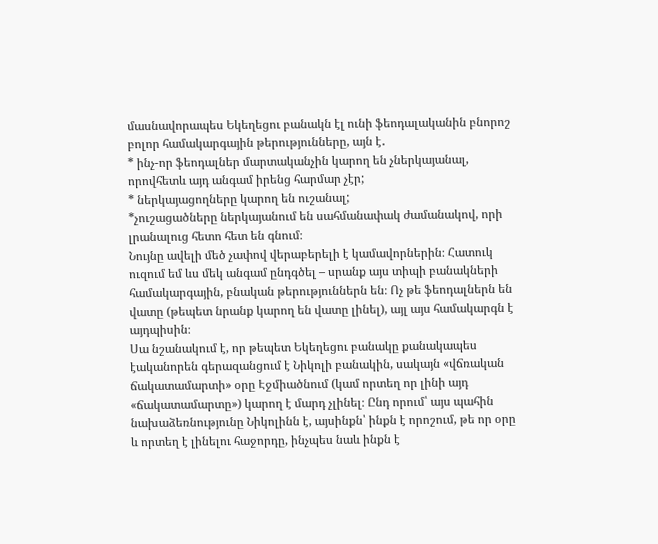մասնավորապես Եկեղեցու բանակն էլ ունի ֆեոդալականին բնորոշ բոլոր համակարգային թերությունները, այն է․
* ինչ-որ ֆեոդալներ մարտականչին կարող են չներկայանալ, որովհետև այդ անգամ իրենց հարմար չէր;
* ներկայացողները կարող են ուշանալ;
*չուշացածները ներկայանում են սահմանափակ ժամանակով, որի լրանալուց հետո հետ են գնում։
Նույնը ավելի մեծ չափով վերաբերելի է կամավորներին։ Հատուկ ուզում եմ ևս մեկ անգամ ընդգծել – սրանք այս տիպի բանակների համակարգային, բնական թերություններն են։ Ոչ թե ֆեոդալներն են վատը (թեպետ նրանք կարող են վատը լինել), այլ այս համակարգն է այդպիսին։
Սա նշանակում է, որ թեպետ Եկեղեցու բանակը քանակապես էականորեն գերազանցում է Նիկոլի բանակին, սակայն «վճռական ճակատամարտի» օրը Էջմիածնում (կամ որտեղ որ լինի այդ «ճակատամարտը») կարող է մարդ չլինել։ Ընդ որում՝ այս պահին նախաձեռնությունը Նիկոլինն է, այսինքն՝ ինքն է որոշում, թե որ օրը և որտեղ է լինելու հաջորդը, ինչպես նաև ինքն է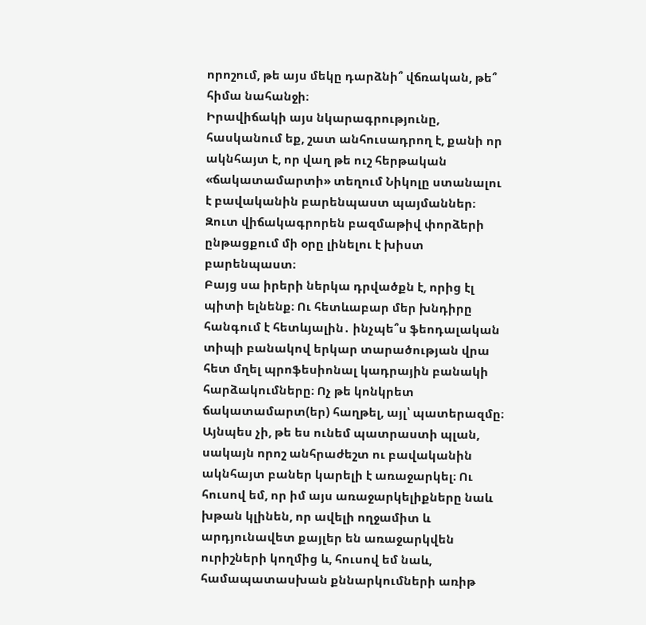որոշում, թե այս մեկը դարձնի՞ վճռական, թե՞ հիմա նահանջի։
Իրավիճակի այս նկարագրությունը, հասկանում եք, շատ անհուսադրող է, քանի որ ակնհայտ է, որ վաղ թե ուշ հերթական «ճակատամարտի» տեղում Նիկոլը ստանալու է բավականին բարենպաստ պայմաններ։ Զուտ վիճակագրորեն բազմաթիվ փորձերի ընթացքում մի օրը լինելու է խիստ բարենպաստ։
Բայց սա իրերի ներկա դրվածքն է, որից էլ պիտի ելնենք։ Ու հետևաբար մեր խնդիրը հանգում է հետևյալին․ ինչպե՞ս ֆեոդալական տիպի բանակով երկար տարածության վրա հետ մղել պրոֆեսիոնալ կադրային բանակի հարձակումները։ Ոչ թե կոնկրետ ճակատամարտ(եր) հաղթել, այլ՝ պատերազմը։
Այնպես չի, թե ես ունեմ պատրաստի պլան, սակայն որոշ անհրաժեշտ ու բավականին ակնհայտ բաներ կարելի է առաջարկել։ Ու հուսով եմ, որ իմ այս առաջարկելիքները նաև խթան կլինեն, որ ավելի ողջամիտ և արդյունավետ քայլեր են առաջարկվեն ուրիշների կողմից և, հուսով եմ նաև, համապատասխան քննարկումների առիթ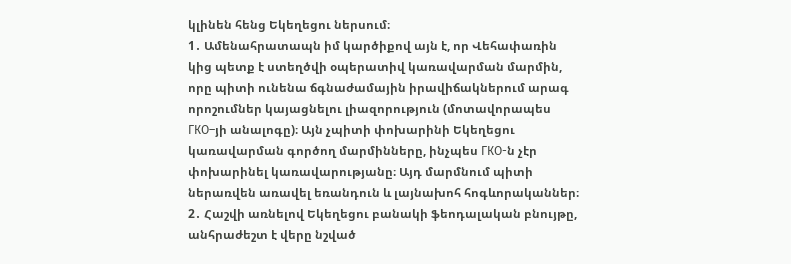կլինեն հենց Եկեղեցու ներսում։
1․ Ամենահրատապն իմ կարծիքով այն է, որ Վեհափառին կից պետք է ստեղծվի օպերատիվ կառավարման մարմին, որը պիտի ունենա ճգնաժամային իրավիճակներում արագ որոշումներ կայացնելու լիազորություն (մոտավորապես ГКО–յի անալոգը)։ Այն չպիտի փոխարինի Եկեղեցու կառավարման գործող մարմինները, ինչպես ГКО-ն չէր փոխարինել կառավարությանը։ Այդ մարմնում պիտի ներառվեն առավել եռանդուն և լայնախոհ հոգևորականներ։
2․ Հաշվի առնելով Եկեղեցու բանակի ֆեոդալական բնույթը, անհրաժեշտ է վերը նշված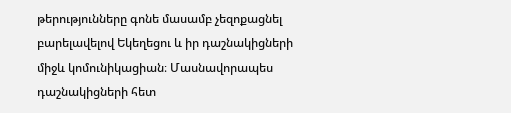թերությունները գոնե մասամբ չեզոքացնել բարելավելով Եկեղեցու և իր դաշնակիցների միջև կոմունիկացիան։ Մասնավորապես դաշնակիցների հետ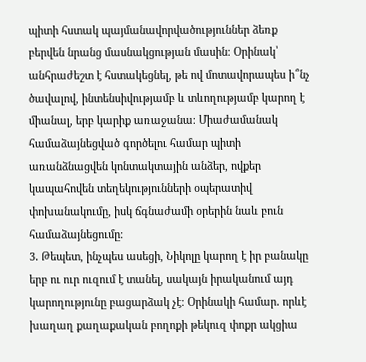պիտի հստակ պայմանավորվածություններ ձեռք բերվեն նրանց մասնակցության մասին։ Օրինակ՝ անհրաժեշտ է հստակեցնել, թե ով մոտավորապես ի՞նչ ծավալով, ինտենսիվությամբ և տևողությամբ կարող է միանալ, երբ կարիք առաջանա։ Միաժամանակ համաձայնեցված գործելու համար պիտի առանձնացվեն կոնտակտային անձեր, ովքեր կապահովեն տեղեկությունների օպերատիվ փոխանակումը, իսկ ճգնաժամի օրերին նաև բուն համաձայնեցումը։
3․ Թեպետ, ինչպես ասեցի, Նիկոլը կարող է իր բանակը երբ ու ուր ուզում է տանել, սակայն իրականում այդ կարողությունը բացարձակ չէ։ Օրինակի համար․ որևէ խաղաղ քաղաքական բողոքի թեկուզ փոքր ակցիա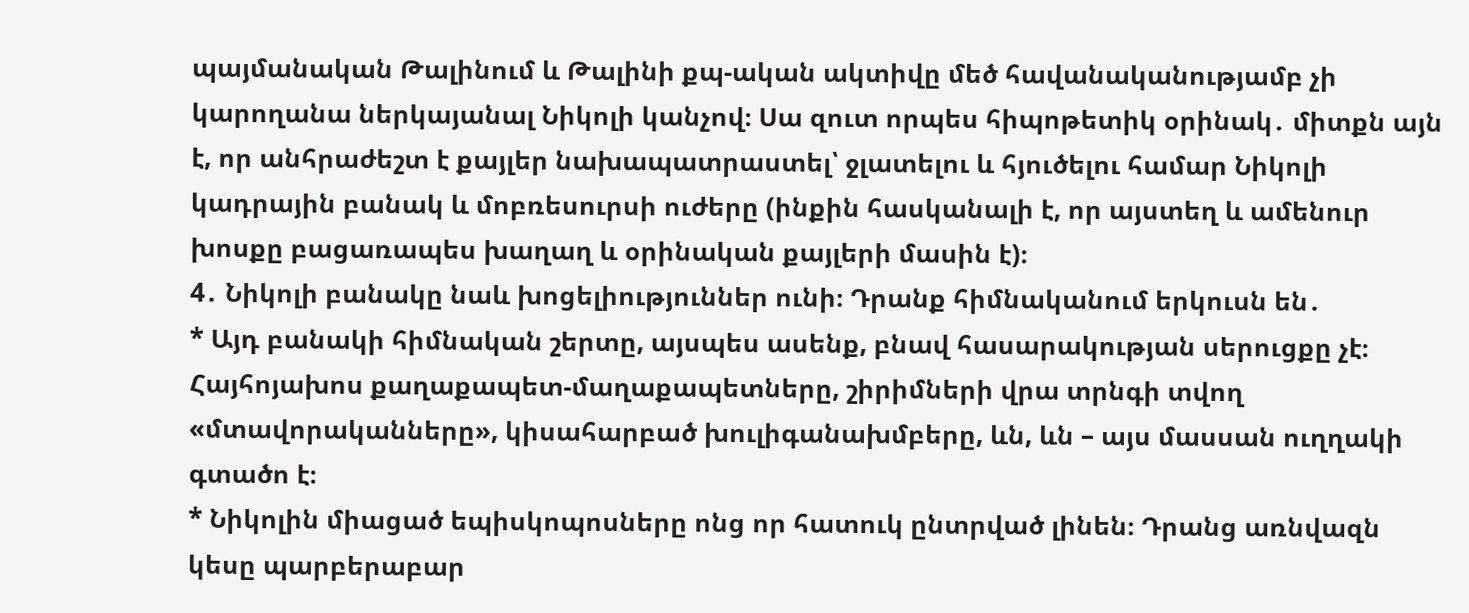պայմանական Թալինում և Թալինի քպ-ական ակտիվը մեծ հավանականությամբ չի կարողանա ներկայանալ Նիկոլի կանչով։ Սա զուտ որպես հիպոթետիկ օրինակ․ միտքն այն է, որ անհրաժեշտ է քայլեր նախապատրաստել՝ ջլատելու և հյուծելու համար Նիկոլի կադրային բանակ և մոբռեսուրսի ուժերը (ինքին հասկանալի է, որ այստեղ և ամենուր խոսքը բացառապես խաղաղ և օրինական քայլերի մասին է)։
4․ Նիկոլի բանակը նաև խոցելիություններ ունի։ Դրանք հիմնականում երկուսն են․
* Այդ բանակի հիմնական շերտը, այսպես ասենք, բնավ հասարակության սերուցքը չէ։ Հայհոյախոս քաղաքապետ-մաղաքապետները, շիրիմների վրա տրնգի տվող «մտավորականները», կիսահարբած խուլիգանախմբերը, ևն, ևն – այս մասսան ուղղակի գտածո է։
* Նիկոլին միացած եպիսկոպոսները ոնց որ հատուկ ընտրված լինեն։ Դրանց առնվազն կեսը պարբերաբար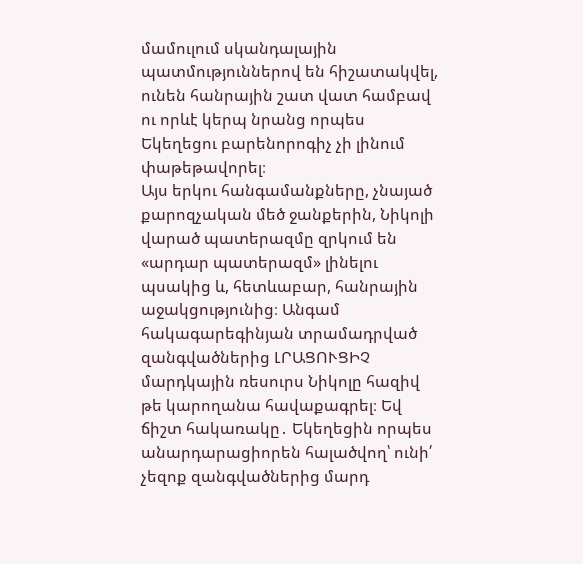մամուլում սկանդալային պատմություններով են հիշատակվել, ունեն հանրային շատ վատ համբավ ու որևէ կերպ նրանց որպես Եկեղեցու բարենորոգիչ չի լինում փաթեթավորել։
Այս երկու հանգամանքները, չնայած քարոզչական մեծ ջանքերին, Նիկոլի վարած պատերազմը զրկում են «արդար պատերազմ» լինելու պսակից և, հետևաբար, հանրային աջակցությունից։ Անգամ հակագարեգինյան տրամադրված զանգվածներից ԼՐԱՑՈՒՑԻՉ մարդկային ռեսուրս Նիկոլը հազիվ թե կարողանա հավաքագրել։ Եվ ճիշտ հակառակը․ Եկեղեցին որպես անարդարացիորեն հալածվող՝ ունի՛ չեզոք զանգվածներից մարդ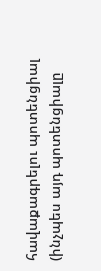հավաքագրելու պոտենցիալ (ինչպես այդ պոտենցիալը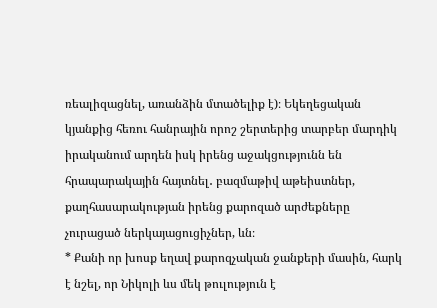ռեալիզացնել, առանձին մտածելիք է)։ Եկեղեցական կյանքից հեռու հանրային որոշ շերտերից տարբեր մարդիկ իրականում արդեն իսկ իրենց աջակցությունն են հրապարակային հայտնել․ բազմաթիվ աթեիստներ, քաղհասարակության իրենց քարոզած արժեքները չուրացած ներկայացուցիչներ, ևն։
* Քանի որ խոսք եղավ քարոզչական ջանքերի մասին, հարկ է նշել, որ Նիկոլի ևս մեկ թուլություն է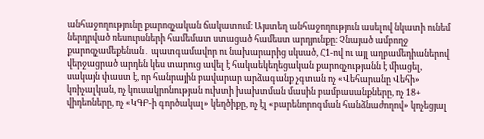անհաջողությունը քարոզչական ճակատում։ Այստեղ անհաջողություն ասելով նկատի ունեմ ներդրված ռեսուրսների համեմատ ստացած համեստ արդյունքը։ Չնայած ամբողջ քարոզչամեքենան․ պատգամավոր ու նախարարից սկսած, Հ1-ով ու այլ աղբամեդիաներով վերջացրած արդեն կես տարուց ավել է հակաեկեղեցական քարոզչությանն է միացել, սակայն փաստ է, որ հանրային բավարար արձագանք չգտան ոչ «Վեհարանը Վեհի» կռիչալկան, ոչ կուսակրոնության ուխտի խախտման մասին բամբասանքները, ոչ 18+ վիդեոները, ոչ «ԿԳԲ-ի գործակալ» կեղծիքը, ոչ էլ «բարենորոգման հանձնաժողով» կոչեցյալ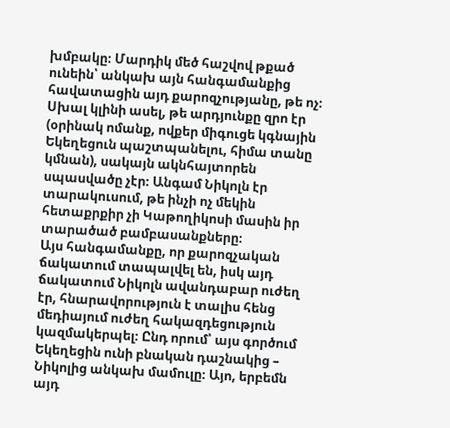խմբակը։ Մարդիկ մեծ հաշվով թքած ունեին՝ անկախ այն հանգամանքից հավատացին այդ քարոզչությանը, թե ոչ։ Սխալ կլինի ասել, թե արդյունքը զրո էր (օրինակ ոմանք, ովքեր միգուցե կգնային Եկեղեցուն պաշտպանելու, հիմա տանը կմնան), սակայն ակնհայտորեն սպասվածը չէր։ Անգամ Նիկոլն էր տարակուսում, թե ինչի ոչ մեկին հետաքրքիր չի Կաթողիկոսի մասին իր տարածած բամբասանքները։
Այս հանգամանքը, որ քարոզչական ճակատում տապալվել են, իսկ այդ ճակատում Նիկոլն ավանդաբար ուժեղ էր, հնարավորություն է տալիս հենց մեդիայում ուժեղ հակազդեցություն կազմակերպել։ Ընդ որում՝ այս գործում Եկեղեցին ունի բնական դաշնակից – Նիկոլից անկախ մամուլը։ Այո, երբեմն այդ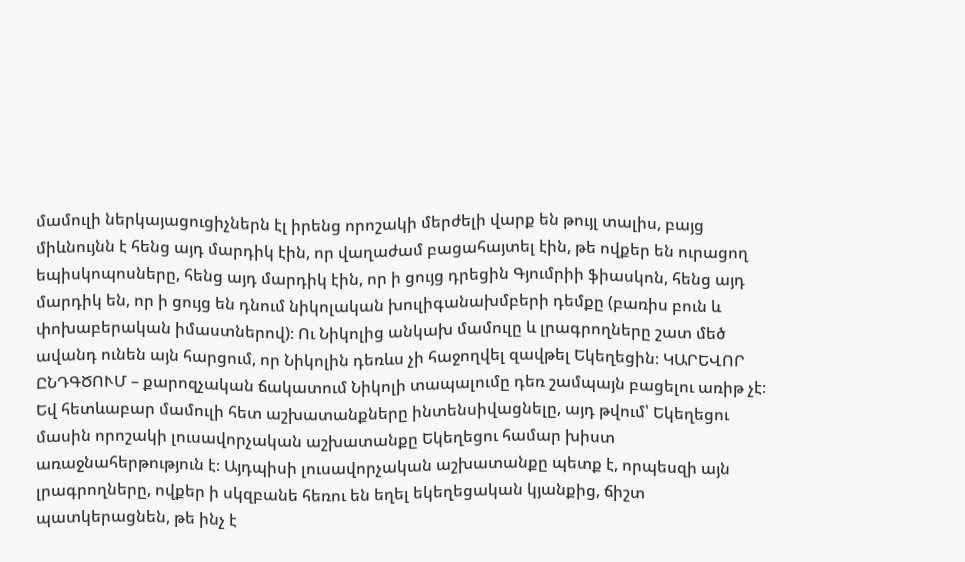մամուլի ներկայացուցիչներն էլ իրենց որոշակի մերժելի վարք են թույլ տալիս, բայց միևնույնն է հենց այդ մարդիկ էին, որ վաղաժամ բացահայտել էին, թե ովքեր են ուրացող եպիսկոպոսները, հենց այդ մարդիկ էին, որ ի ցույց դրեցին Գյումրիի ֆիասկոն, հենց այդ մարդիկ են, որ ի ցույց են դնում նիկոլական խուլիգանախմբերի դեմքը (բառիս բուն և փոխաբերական իմաստներով)։ Ու Նիկոլից անկախ մամուլը և լրագրողները շատ մեծ ավանդ ունեն այն հարցում, որ Նիկոլին դեռևս չի հաջողվել զավթել Եկեղեցին։ ԿԱՐԵՎՈՐ ԸՆԴԳԾՈՒՄ – քարոզչական ճակատում Նիկոլի տապալումը դեռ շամպայն բացելու առիթ չէ։
Եվ հետևաբար մամուլի հետ աշխատանքները ինտենսիվացնելը, այդ թվում՝ Եկեղեցու մասին որոշակի լուսավորչական աշխատանքը Եկեղեցու համար խիստ առաջնահերթություն է։ Այդպիսի լուսավորչական աշխատանքը պետք է, որպեսզի այն լրագրողները, ովքեր ի սկզբանե հեռու են եղել եկեղեցական կյանքից, ճիշտ պատկերացնեն, թե ինչ է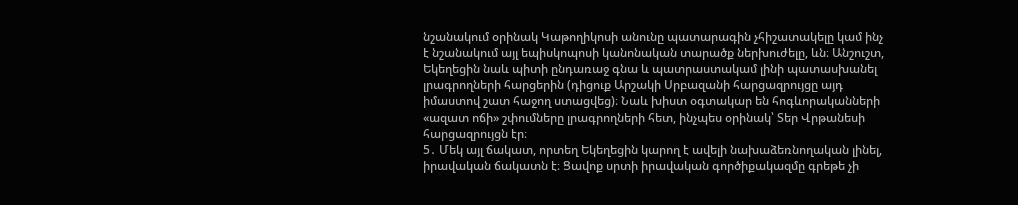նշանակում օրինակ Կաթողիկոսի անունը պատարագին չհիշատակելը կամ ինչ է նշանակում այլ եպիսկոպոսի կանոնական տարածք ներխուժելը, ևն։ Անշուշտ, Եկեղեցին նաև պիտի ընդառաջ գնա և պատրաստակամ լինի պատասխանել լրագրողների հարցերին (դիցուք Արշակի Սրբազանի հարցազրույցը այդ իմաստով շատ հաջող ստացվեց)։ Նաև խիստ օգտակար են հոգևորականների «ազատ ոճի» շփումները լրագրողների հետ, ինչպես օրինակ՝ Տեր Վրթանեսի հարցազրույցն էր։
5․ Մեկ այլ ճակատ, որտեղ Եկեղեցին կարող է ավելի նախաձեռնողական լինել, իրավական ճակատն է։ Ցավոք սրտի իրավական գործիքակազմը գրեթե չի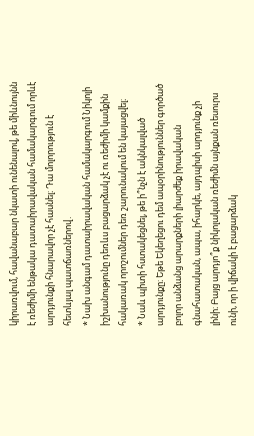կիրառվում, հավանաբար նկատի ունենալով, թե միևնույնն է ռեժիմի ենթակա դատաիրավական համակարգում որևէ արդյունքի հնարավոր չէ հասնել։ Դա մոլորություն է հետևյալ պատճառներով․
* Նախ անգամ դատաիրավական համակարգում Նիկոլի իշխանությունը դեռևս բացարձակ չէ ու ռեժիմի կամքին հակառակ որոշումներ դեռ շարունակում են կայացվել։
* Նաև պիտի հստակեցնել, թե ի՞նչն է ակնկալված արդյունքը։ Եթե Եկեղեցու դեմ ապօրինություններ գործած բոլոր անձանց արարքների լիարժեք իրավական գնահատական, ապա, իհարկե, այդպիսի արդյունք չի լինի։ Բայց արդյո՞ք նիկոլական ռեժիմն այնքան ռեսուրս ունի, որ ի վիճակի է բացարձակ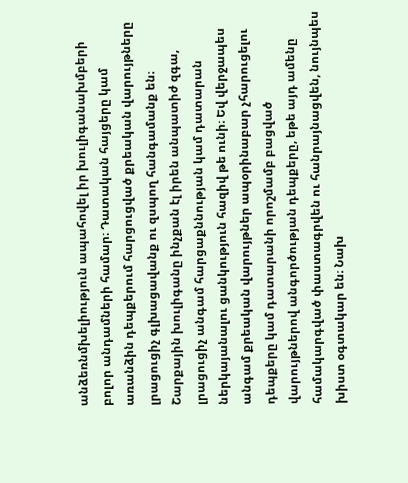անձեռնմխելիություն ապահովել իր խուլիգանախմբերի բոլոր անդամների համար։ Դատական հայցերը կամ առանձին դեպքերում հարցուցված քրեական վարույթները լրացուցիչ գլխացավանք ու զսպող հանգամանք են։ Շարքային խուլիգանը ինչքան էլ իրեն անպատիժ զգա, լրացուցիչ անգամ հարցաքննության կամ դատարան ներկայանալու ցանկություն հազիվ թե ունի։ Եվ վերջապես անգամ քրեական վարույթներ ապօրինաբար չհարուցելու դեպքերը կամ դատարանի որոշմամբ բացված վարույթներով անգործության դեպքերը, եթե այդ ամենը համակարգված փաստագրվեն ու հանրայնացվեն, նույնպես խիստ օգտակար են։ Նախ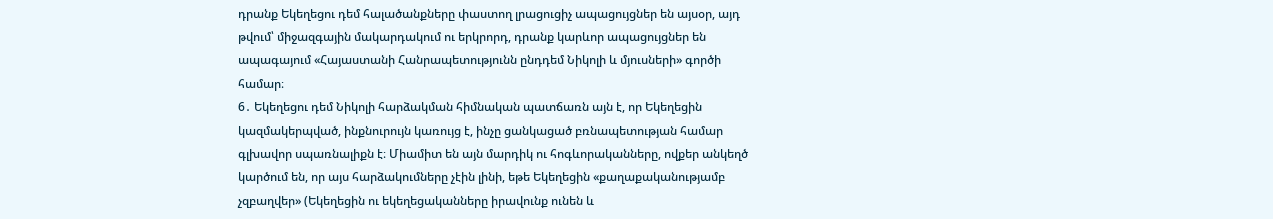դրանք Եկեղեցու դեմ հալածանքները փաստող լրացուցիչ ապացույցներ են այսօր, այդ թվում՝ միջազգային մակարդակում ու երկրորդ, դրանք կարևոր ապացույցներ են ապագայում «Հայաստանի Հանրապետությունն ընդդեմ Նիկոլի և մյուսների» գործի համար։
6․ Եկեղեցու դեմ Նիկոլի հարձակման հիմնական պատճառն այն է, որ Եկեղեցին կազմակերպված, ինքնուրույն կառույց է, ինչը ցանկացած բռնապետության համար գլխավոր սպառնալիքն է։ Միամիտ են այն մարդիկ ու հոգևորականները, ովքեր անկեղծ կարծում են, որ այս հարձակումները չէին լինի, եթե Եկեղեցին «քաղաքականությամբ չզբաղվեր» (Եկեղեցին ու եկեղեցականները իրավունք ունեն և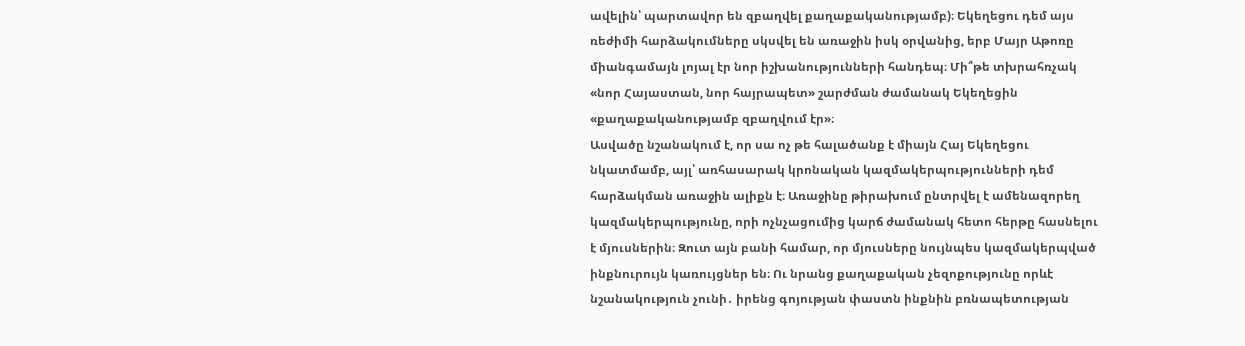ավելին՝ պարտավոր են զբաղվել քաղաքականությամբ)։ Եկեղեցու դեմ այս ռեժիմի հարձակումները սկսվել են առաջին իսկ օրվանից, երբ Մայր Աթոռը միանգամայն լոյալ էր նոր իշխանությունների հանդեպ։ Մի՞թե տխրահռչակ «նոր Հայաստան, նոր հայրապետ» շարժման ժամանակ Եկեղեցին «քաղաքականությամբ զբաղվում էր»։
Ասվածը նշանակում է, որ սա ոչ թե հալածանք է միայն Հայ Եկեղեցու նկատմամբ, այլ՝ առհասարակ կրոնական կազմակերպությունների դեմ հարձակման առաջին ալիքն է։ Առաջինը թիրախում ընտրվել է ամենազորեղ կազմակերպությունը, որի ոչնչացումից կարճ ժամանակ հետո հերթը հասնելու է մյուսներին։ Զուտ այն բանի համար, որ մյուսները նույնպես կազմակերպված ինքնուրույն կառույցներ են։ Ու նրանց քաղաքական չեզոքությունը որևէ նշանակություն չունի․ իրենց գոյության փաստն ինքնին բռնապետության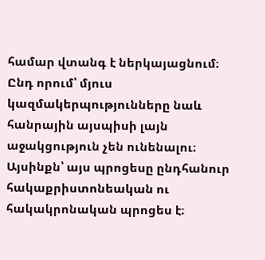համար վտանգ է ներկայացնում։ Ընդ որում՝ մյուս կազմակերպությունները նաև հանրային այսպիսի լայն աջակցություն չեն ունենալու։
Այսինքն՝ այս պրոցեսը ընդհանուր հակաքրիստոնեական ու հակակրոնական պրոցես է։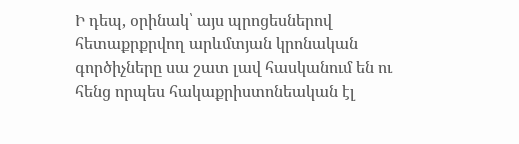Ի դեպ, օրինակ՝ այս պրոցեսներով հետաքրքրվող արևմտյան կրոնական գործիչները սա շատ լավ հասկանում են ու հենց որպես հակաքրիստոնեական էլ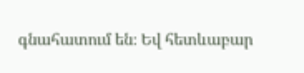գնահատում են։ Եվ հետևաբար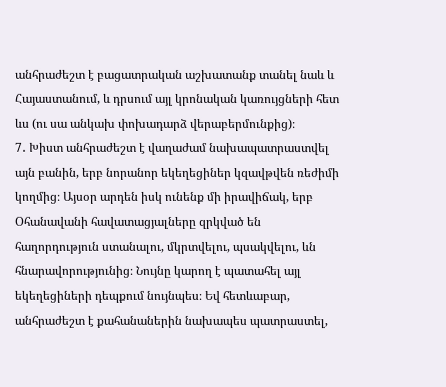անհրաժեշտ է բացատրական աշխատանք տանել նաև և Հայաստանում, և դրսում այլ կրոնական կառույցների հետ ևս (ու սա անկախ փոխադարձ վերաբերմունքից)։
7․ Խիստ անհրաժեշտ է վաղաժամ նախապատրաստվել այն բանին, երբ նորանոր եկեղեցիներ կզավթվեն ռեժիմի կողմից։ Այսօր արդեն իսկ ունենք մի իրավիճակ, երբ Օհանավանի հավատացյալները զրկված են հաղորդություն ստանալու, մկրտվելու, պսակվելու, ևն հնարավորությունից։ Նույնը կարող է պատահել այլ եկեղեցիների դեպքում նույնպես։ Եվ հետևաբար, անհրաժեշտ է քահանաներին նախապես պատրաստել,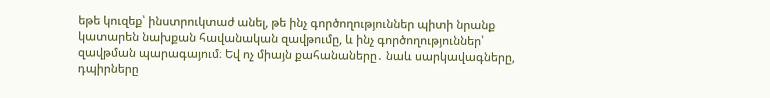եթե կուզեք՝ ինստրուկտաժ անել, թե ինչ գործողություններ պիտի նրանք կատարեն նախքան հավանական զավթումը, և ինչ գործողություններ՝ զավթման պարագայում։ Եվ ոչ միայն քահանաները․ նաև սարկավագները, դպիրները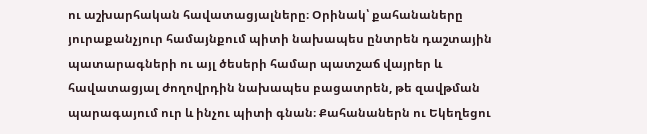ու աշխարհական հավատացյալները։ Օրինակ՝ քահանաները յուրաքանչյուր համայնքում պիտի նախապես ընտրեն դաշտային պատարագների ու այլ ծեսերի համար պատշաճ վայրեր և հավատացյալ ժողովրդին նախապես բացատրեն, թե զավթման պարագայում ուր և ինչու պիտի գնան։ Քահանաներն ու Եկեղեցու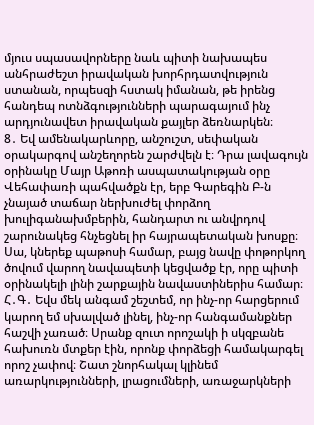մյուս սպասավորները նաև պիտի նախապես անհրաժեշտ իրավական խորհրդատվություն ստանան, որպեսզի հստակ իմանան, թե իրենց հանդեպ ոտնձգությունների պարագայում ինչ արդյունավետ իրավական քայլեր ձեռնարկեն։
8․ Եվ ամենակարևորը, անշուշտ, սեփական օրակարգով անշեղորեն շարժվելն է։ Դրա լավագույն օրինակը Մայր Աթոռի ասպատակության օրը Վեհափառի պահվածքն էր, երբ Գարեգին Բ-ն չնայած տաճար ներխուժել փորձող խուլիգանախմբերին, հանդարտ ու անվրդով շարունակեց հնչեցնել իր հայրապետական խոսքը։ Սա, կներեք պաթոսի համար, բայց նավը փոթորկող ծովում վարող նավապետի կեցվածք էր, որը պիտի օրինակելի լինի շարքային նավաստիներիս համար։
Հ․Գ․ Եվս մեկ անգամ շեշտեմ, որ ինչ-որ հարցերում կարող եմ սխալված լինել, ինչ-որ հանգամանքներ հաշվի չառած։ Սրանք զուտ որոշակի ի սկզբանե հախուռն մտքեր էին, որոնք փորձեցի համակարգել որոշ չափով։ Շատ շնորհակալ կլինեմ առարկությունների, լրացումների, առաջարկների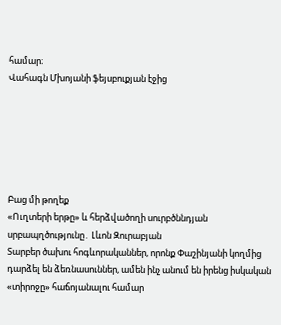համար։
Վահագն Մխոյանի ֆեյսբուքյան էջից






Բաց մի թողեք
«Ուղտերի երթը» և հերձվածողի սուրբծննդյան սրբապղծությունը․ Լևոն Զուրաբյան
Տարբեր ծախու հոգևորականներ, որոնք Փաշինյանի կողմից դարձել են ձեռնասուններ, ամեն ինչ անում են իրենց իսկական «տիրոջը» հաճոյանալու համար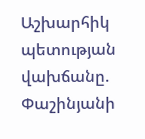Աշխարհիկ պետության վախճանը. Փաշինյանի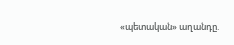«պետական» աղանդը.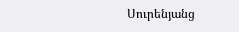Սուրենյանց